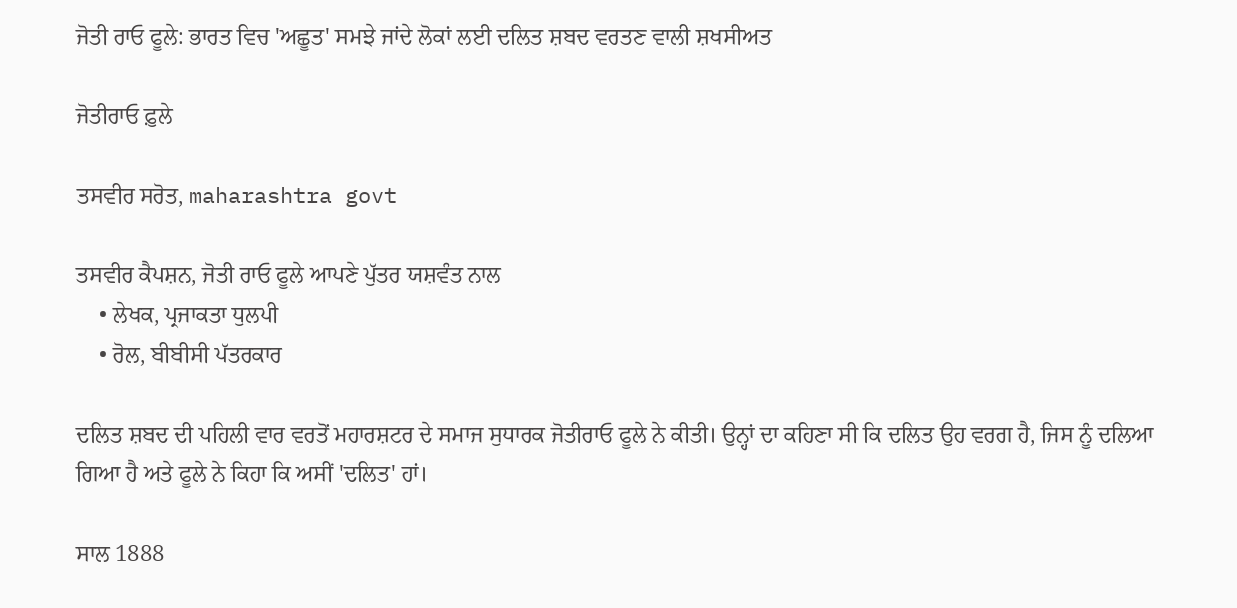ਜੋਤੀ ਰਾਓ ਫੂਲੇ: ਭਾਰਤ ਵਿਚ 'ਅਛੂਤ' ਸਮਝੇ ਜਾਂਦੇ ਲੋਕਾਂ ਲਈ ਦਲਿਤ ਸ਼ਬਦ ਵਰਤਣ ਵਾਲੀ ਸ਼ਖਸੀਅਤ

ਜੋਤੀਰਾਓ ਫ਼ੁਲੇ

ਤਸਵੀਰ ਸਰੋਤ, maharashtra govt

ਤਸਵੀਰ ਕੈਪਸ਼ਨ, ਜੋਤੀ ਰਾਓ ਫੂਲੇ ਆਪਣੇ ਪੁੱਤਰ ਯਸ਼ਵੰਤ ਨਾਲ
    • ਲੇਖਕ, ਪ੍ਰਜਾਕਤਾ ਧੁਲਪੀ
    • ਰੋਲ, ਬੀਬੀਸੀ ਪੱਤਰਕਾਰ

ਦਲਿਤ ਸ਼ਬਦ ਦੀ ਪਹਿਲੀ ਵਾਰ ਵਰਤੋਂ ਮਹਾਰਸ਼ਟਰ ਦੇ ਸਮਾਜ ਸੁਧਾਰਕ ਜੋਤੀਰਾਓ ਫੂਲੇ ਨੇ ਕੀਤੀ। ਉਨ੍ਹਾਂ ਦਾ ਕਹਿਣਾ ਸੀ ਕਿ ਦਲਿਤ ਉਹ ਵਰਗ ਹੈ, ਜਿਸ ਨੂੰ ਦਲਿਆ ਗਿਆ ਹੈ ਅਤੇ ਫੂਲੇ ਨੇ ਕਿਹਾ ਕਿ ਅਸੀਂ 'ਦਲਿਤ' ਹਾਂ।

ਸਾਲ 1888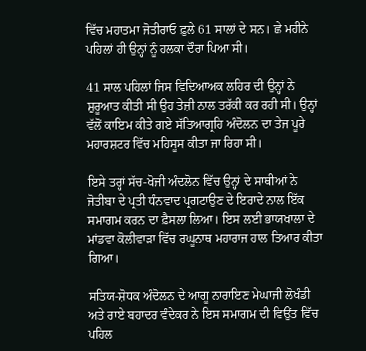ਵਿੱਚ ਮਹਾਤਮਾ ਜੋਤੀਰਾਓ ਫ਼ੁਲੇ 61 ਸਾਲਾਂ ਦੇ ਸਨ। ਛੇ ਮਹੀਨੇ ਪਹਿਲਾਂ ਹੀ ਉਨ੍ਹਾਂ ਨੂੰ ਹਲਕਾ ਦੌਰਾ ਪਿਆ ਸੀ।

41 ਸਾਲ ਪਹਿਲਾਂ ਜਿਸ ਵਿਦਿਆਅਕ ਲਹਿਰ ਦੀ ਉਨ੍ਹਾਂ ਨੇ ਸ਼ੁਰੂਆਤ ਕੀਤੀ ਸੀ ਉਹ ਤੇਜ਼ੀ ਨਾਲ ਤਰੱਕੀ ਕਰ ਰਹੀ ਸੀ। ਉਨ੍ਹਾਂ ਵੱਲੋਂ ਕਾਇਮ ਕੀਤੇ ਗਏ ਸੱਤਿਆਗ੍ਰਹਿ ਅੰਦੋਲਨ ਦਾ ਤੇਜ ਪੂਰੇ ਮਹਾਰਸ਼ਟਰ ਵਿੱਚ ਮਹਿਸੂਸ ਕੀਤਾ ਜਾ ਰਿਹਾ ਸੀ।

ਇਸੇ ਤਰ੍ਹਾਂ ਸੱਚ-ਖੋਜੀ ਅੰਦਲੋਨ ਵਿੱਚ ਉਨ੍ਹਾਂ ਦੇ ਸਾਥੀਆਂ ਨੇ ਜੋਤੀਬਾ ਦੇ ਪ੍ਰਤੀ ਧੰਨਵਾਦ ਪ੍ਰਗਟਾਉਣ ਦੇ ਇਰਾਦੇ ਨਾਲ ਇੱਕ ਸਮਾਗਮ ਕਰਨ ਦਾ ਫ਼ੈਸਲਾ ਲਿਆ। ਇਸ ਲਈ ਭਾਯਖਾਲਾ ਦੇ ਮਾਂਡਵਾ ਕੋਲੀਵਾੜਾ ਵਿੱਚ ਰਘੂਨਾਥ ਮਹਾਰਾਜ ਹਾਲ ਤਿਆਰ ਕੀਤਾ ਗਿਆ।

ਸਤਿਯ-ਸ਼ੋਧਕ ਅੰਦੋਲਨ ਦੇ ਆਗੂ ਨਾਰਾਇਣ ਮੇਘਾਜੀ ਲੋਖੰਡੀ ਅਤੇ ਰਾਏ ਬਹਾਦਰ ਵੰਦੇਕਰ ਨੇ ਇਸ ਸਮਾਗਮ ਦੀ ਵਿਉਂਤ ਵਿੱਚ ਪਹਿਲ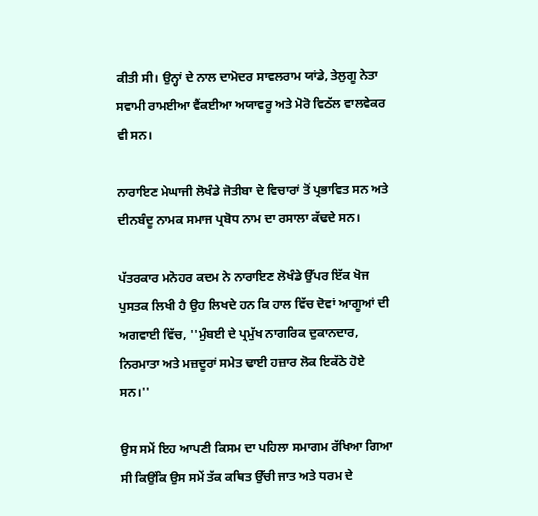ਕੀਤੀ ਸੀ। ਉਨ੍ਹਾਂ ਦੇ ਨਾਲ ਦਾਮੋਦਰ ਸਾਵਲਰਾਮ ਯਾਂਡੇ, ਤੇਲੁਗੂ ਨੇਤਾ ਸਵਾਮੀ ਰਾਮਈਆ ਵੈਂਕਈਆ ਅਯਾਵਰੂ ਅਤੇ ਮੋਰੋ ਵਿਠੱਲ ਵਾਲਵੇਕਰ ਵੀ ਸਨ।

ਨਾਰਾਇਣ ਮੇਘਾਜੀ ਲੋਖੰਡੇ ਜੋਤੀਬਾ ਦੇ ਵਿਚਾਰਾਂ ਤੋਂ ਪ੍ਰਭਾਵਿਤ ਸਨ ਅਤੇ ਦੀਨਬੰਦੂ ਨਾਮਕ ਸਮਾਜ ਪ੍ਰਬੋਧ ਨਾਮ ਦਾ ਰਸਾਲਾ ਕੱਢਦੇ ਸਨ।

ਪੱਤਰਕਾਰ ਮਨੋਹਰ ਕਦਮ ਨੇ ਨਾਰਾਇਣ ਲੋਖੰਡੇ ਉੱਪਰ ਇੱਕ ਖੋਜ ਪੁਸਤਕ ਲਿਖੀ ਹੈ ਉਹ ਲਿਖਦੇ ਹਨ ਕਿ ਹਾਲ ਵਿੱਚ ਦੋਵਾਂ ਆਗੂਆਂ ਦੀ ਅਗਵਾਈ ਵਿੱਚ, ''ਮੁੰਬਈ ਦੇ ਪ੍ਰਮੁੱਖ ਨਾਗਰਿਕ ਦੁਕਾਨਦਾਰ, ਨਿਰਮਾਤਾ ਅਤੇ ਮਜ਼ਦੂਰਾਂ ਸਮੇਤ ਢਾਈ ਹਜ਼ਾਰ ਲੋਕ ਇਕੱਠੇ ਹੋਏ ਸਨ।''

ਉਸ ਸਮੇਂ ਇਹ ਆਪਣੀ ਕਿਸਮ ਦਾ ਪਹਿਲਾ ਸਮਾਗਮ ਰੱਖਿਆ ਗਿਆ ਸੀ ਕਿਉਂਕਿ ਉਸ ਸਮੇਂ ਤੱਕ ਕਥਿਤ ਉੱਚੀ ਜਾਤ ਅਤੇ ਧਰਮ ਦੇ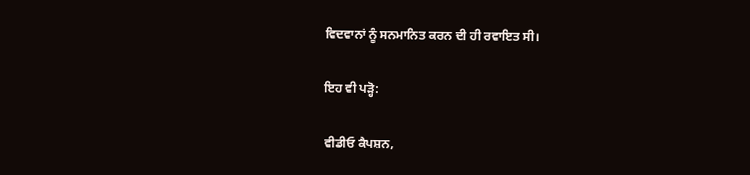ਵਿਦਵਾਨਾਂ ਨੂੰ ਸਨਮਾਨਿਤ ਕਰਨ ਦੀ ਹੀ ਰਵਾਇਤ ਸੀ।

ਇਹ ਵੀ ਪੜ੍ਹੋ:

ਵੀਡੀਓ ਕੈਪਸ਼ਨ,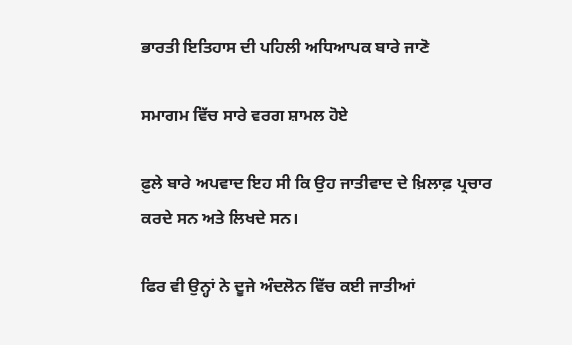ਭਾਰਤੀ ਇਤਿਹਾਸ ਦੀ ਪਹਿਲੀ ਅਧਿਆਪਕ ਬਾਰੇ ਜਾਣੋ

ਸਮਾਗਮ ਵਿੱਚ ਸਾਰੇ ਵਰਗ ਸ਼ਾਮਲ ਹੋਏ

ਫ਼ੁਲੇ ਬਾਰੇ ਅਪਵਾਦ ਇਹ ਸੀ ਕਿ ਉਹ ਜਾਤੀਵਾਦ ਦੇ ਖ਼ਿਲਾਫ਼ ਪ੍ਰਚਾਰ ਕਰਦੇ ਸਨ ਅਤੇ ਲਿਖਦੇ ਸਨ।

ਫਿਰ ਵੀ ਉਨ੍ਹਾਂ ਨੇ ਦੂਜੇ ਅੰਦਲੋਨ ਵਿੱਚ ਕਈ ਜਾਤੀਆਂ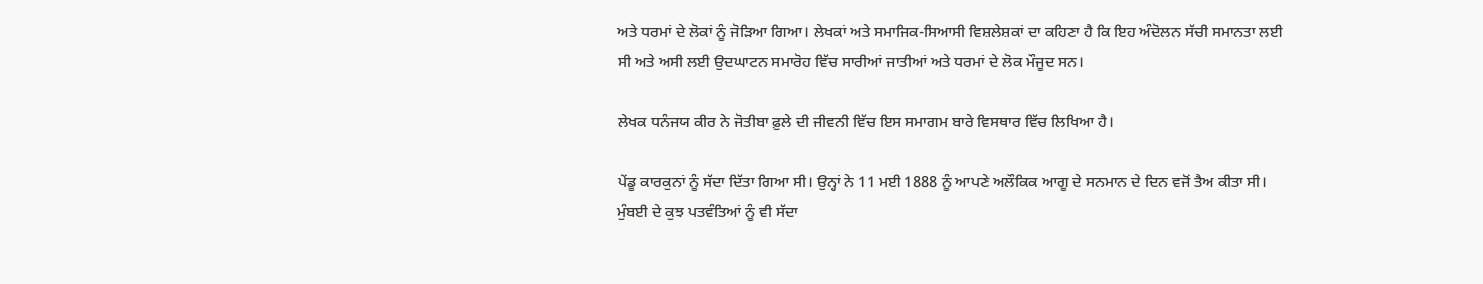ਅਤੇ ਧਰਮਾਂ ਦੇ ਲੋਕਾਂ ਨੂੰ ਜੋੜਿਆ ਗਿਆ। ਲੇਖਕਾਂ ਅਤੇ ਸਮਾਜਿਕ-ਸਿਆਸੀ ਵਿਸ਼ਲੇਸ਼ਕਾਂ ਦਾ ਕਹਿਣਾ ਹੈ ਕਿ ਇਹ ਅੰਦੋਲਨ ਸੱਚੀ ਸਮਾਨਤਾ ਲਈ ਸੀ ਅਤੇ ਅਸੀ ਲਈ ਉਦਘਾਟਨ ਸਮਾਰੋਹ ਵਿੱਚ ਸਾਰੀਆਂ ਜਾਤੀਆਂ ਅਤੇ ਧਰਮਾਂ ਦੇ ਲੋਕ ਮੌਜੂਦ ਸਨ।

ਲੇਖਕ ਧਨੰਜਯ ਕੀਰ ਨੇ ਜੋਤੀਬਾ ਫ਼ੁਲੇ ਦੀ ਜੀਵਨੀ ਵਿੱਚ ਇਸ ਸਮਾਗਮ ਬਾਰੇ ਵਿਸਥਾਰ ਵਿੱਚ ਲਿਖਿਆ ਹੈ।

ਪੇਂਡੂ ਕਾਰਕੁਨਾਂ ਨੂੰ ਸੱਦਾ ਦਿੱਤਾ ਗਿਆ ਸੀ। ਉਨ੍ਹਾਂ ਨੇ 11 ਮਈ 1888 ਨੂੰ ਆਪਣੇ ਅਲੌਕਿਕ ਆਗੂ ਦੇ ਸਨਮਾਨ ਦੇ ਦਿਨ ਵਜੋਂ ਤੈਅ ਕੀਤਾ ਸੀ। ਮੁੰਬਈ ਦੇ ਕੁਝ ਪਤਵੰਤਿਆਂ ਨੂੰ ਵੀ ਸੱਦਾ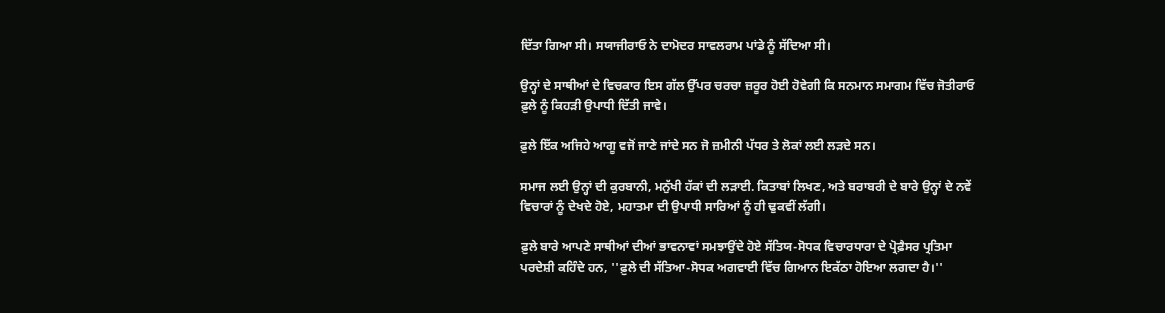ਦਿੱਤਾ ਗਿਆ ਸੀ। ਸਯਾਜੀਰਾਓ ਨੇ ਦਾਮੋਦਰ ਸਾਵਲਰਾਮ ਪਾਂਡੇ ਨੂੰ ਸੱਦਿਆ ਸੀ।

ਉਨ੍ਹਾਂ ਦੇ ਸਾਥੀਆਂ ਦੇ ਵਿਚਕਾਰ ਇਸ ਗੱਲ ਉੱਪਰ ਚਰਚਾ ਜ਼ਰੂਰ ਹੋਈ ਹੋਵੇਗੀ ਕਿ ਸਨਮਾਨ ਸਮਾਗਮ ਵਿੱਚ ਜੋਤੀਰਾਓ ਫ਼ੁਲੇ ਨੂੰ ਕਿਹੜੀ ਉਪਾਧੀ ਦਿੱਤੀ ਜਾਵੇ।

ਫ਼ੁਲੇ ਇੱਕ ਅਜਿਹੇ ਆਗੂ ਵਜੋਂ ਜਾਣੇ ਜਾਂਦੇ ਸਨ ਜੋ ਜ਼ਮੀਨੀ ਪੱਧਰ ਤੇ ਲੋਕਾਂ ਲਈ ਲੜਦੇ ਸਨ।

ਸਮਾਜ ਲਈ ਉਨ੍ਹਾਂ ਦੀ ਕੁਰਬਾਨੀ, ਮਨੁੱਖੀ ਹੱਕਾਂ ਦੀ ਲੜਾਈ. ਕਿਤਾਬਾਂ ਲਿਖਣ, ਅਤੇ ਬਰਾਬਰੀ ਦੇ ਬਾਰੇ ਉਨ੍ਹਾਂ ਦੇ ਨਵੇਂ ਵਿਚਾਰਾਂ ਨੂੰ ਦੇਖਦੇ ਹੋਏ, ਮਹਾਤਮਾ ਦੀ ਉਪਾਧੀ ਸਾਰਿਆਂ ਨੂੰ ਹੀ ਢੁਕਵੀਂ ਲੱਗੀ।

ਫ਼ੁਲੇ ਬਾਰੇ ਆਪਣੇ ਸਾਥੀਆਂ ਦੀਆਂ ਭਾਵਨਾਵਾਂ ਸਮਝਾਉਂਦੇ ਹੋਏ ਸੱਤਿਯ-ਸੋਧਕ ਵਿਚਾਰਧਾਰਾ ਦੇ ਪ੍ਰੋਫ਼ੈਸਰ ਪ੍ਰਤਿਮਾ ਪਰਦੇਸ਼ੀ ਕਹਿੰਦੇ ਹਨ, ''ਫ਼ੁਲੇ ਦੀ ਸੱਤਿਆ-ਸੋਧਕ ਅਗਵਾਈ ਵਿੱਚ ਗਿਆਨ ਇਕੱਠਾ ਹੋਇਆ ਲਗਦਾ ਹੈ।''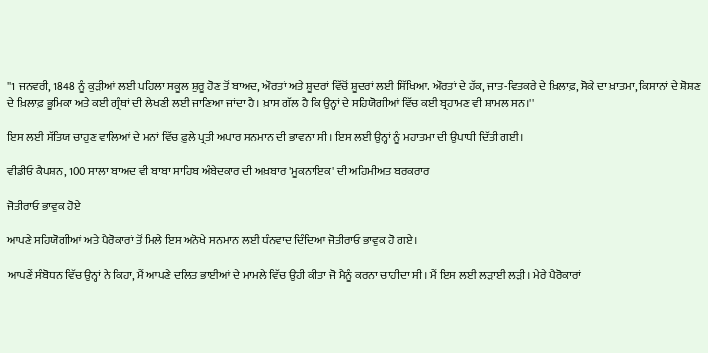''1 ਜਨਵਰੀ, 1848 ਨੂੰ ਕੁੜੀਆਂ ਲਈ ਪਹਿਲਾ ਸਕੂਲ ਸ਼ੁਰੂ ਹੋਣ ਤੋਂ ਬਾਅਦ, ਔਰਤਾਂ ਅਤੇ ਸ਼ੂਦਰਾਂ ਵਿੱਚੋਂ ਸ਼ੂਦਰਾਂ ਲਈ ਸਿੱਖਿਆ. ਔਰਤਾਂ ਦੇ ਹੱਕ, ਜਾਤ-ਵਿਤਕਰੇ ਦੇ ਖ਼ਿਲਾਫ਼, ਸੋਕੇ ਦਾ ਖ਼ਾਤਮਾ, ਕਿਸਾਨਾਂ ਦੇ ਸ਼ੋਸ਼ਣ ਦੇ ਖ਼ਿਲਾਫ਼ ਭੂਮਿਕਾ ਅਤੇ ਕਈ ਗ੍ਰੰਥਾਂ ਦੀ ਲੇਖਣੀ ਲਈ ਜਾਣਿਆ ਜਾਂਦਾ ਹੈ। ਖ਼ਾਸ ਗੱਲ ਹੈ ਕਿ ਉਨ੍ਹਾਂ ਦੇ ਸਹਿਯੋਗੀਆਂ ਵਿੱਚ ਕਈ ਬ੍ਰਹਾਮਣ ਵੀ ਸ਼ਾਮਲ ਸਨ।''

ਇਸ ਲਈ ਸੱਤਿਯ ਚਾਹੁਣ ਵਾਲਿਆਂ ਦੇ ਮਨਾਂ ਵਿੱਚ ਫ਼ੁਲੇ ਪ੍ਰਤੀ ਅਪਾਰ ਸਨਮਾਨ ਦੀ ਭਾਵਨਾ ਸੀ। ਇਸ ਲਈ ਉਨ੍ਹਾਂ ਨੂੰ ਮਹਾਤਮਾ ਦੀ ਉਪਾਧੀ ਦਿੱਤੀ ਗਈ।

ਵੀਡੀਓ ਕੈਪਸ਼ਨ, 100 ਸਾਲਾ ਬਾਅਦ ਵੀ ਬਾਬਾ ਸਾਹਿਬ ਅੰਬੇਦਕਾਰ ਦੀ ਅਖ਼ਬਾਰ 'ਮੂਕਨਾਇਕ' ਦੀ ਅਹਿਮੀਅਤ ਬਰਕਰਾਰ

ਜੋਤੀਰਾਓ ਭਾਵੁਕ ਹੋਏ

ਆਪਣੇ ਸਹਿਯੋਗੀਆਂ ਅਤੇ ਪੈਰੋਕਾਰਾਂ ਤੋਂ ਮਿਲੇ ਇਸ ਅਨੋਖੇ ਸਨਮਾਨ ਲਈ ਧੰਨਵਾਦ ਦਿੰਦਿਆ ਜੋਤੀਰਾਓ ਭਾਵੁਕ ਹੋ ਗਏ।

ਆਪਣੇਂ ਸੰਬੋਧਨ ਵਿੱਚ ਉਨ੍ਹਾਂ ਨੇ ਕਿਹਾ, ਮੈਂ ਆਪਣੇ ਦਲਿਤ ਭਾਈਆਂ ਦੇ ਮਾਮਲੇ ਵਿੱਚ ਉਹੀ ਕੀਤਾ ਜੋ ਮੈਨੂੰ ਕਰਨਾ ਚਾਹੀਦਾ ਸੀ। ਮੈਂ ਇਸ ਲਈ ਲੜਾਈ ਲੜੀ। ਮੇਰੇ ਪੈਰੋਕਾਰਾਂ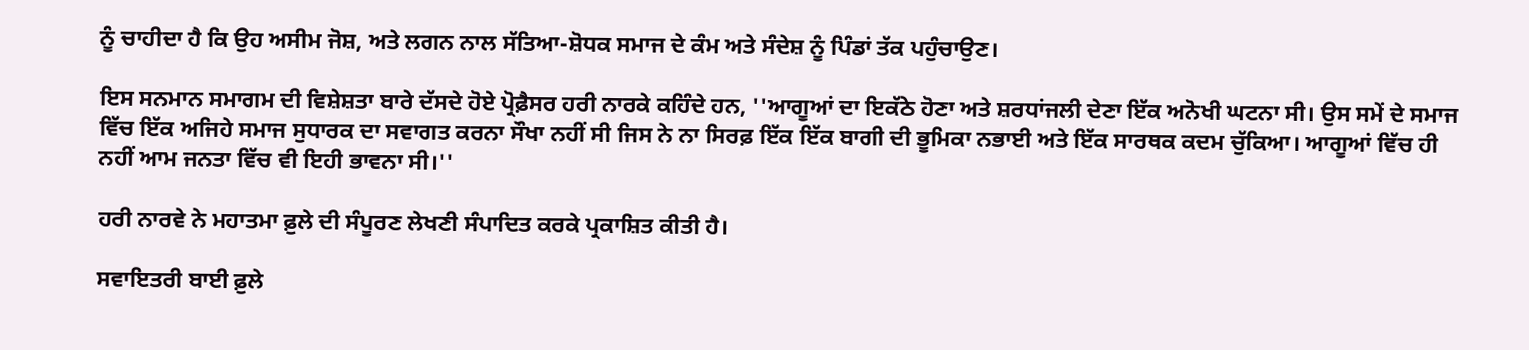ਨੂੰ ਚਾਹੀਦਾ ਹੈ ਕਿ ਉਹ ਅਸੀਮ ਜੋਸ਼, ਅਤੇ ਲਗਨ ਨਾਲ ਸੱਤਿਆ-ਸ਼ੋਧਕ ਸਮਾਜ ਦੇ ਕੰਮ ਅਤੇ ਸੰਦੇਸ਼ ਨੂੰ ਪਿੰਡਾਂ ਤੱਕ ਪਹੁੰਚਾਉਣ।

ਇਸ ਸਨਮਾਨ ਸਮਾਗਮ ਦੀ ਵਿਸ਼ੇਸ਼ਤਾ ਬਾਰੇ ਦੱਸਦੇ ਹੋਏ ਪ੍ਰੋਫ਼ੈਸਰ ਹਰੀ ਨਾਰਕੇ ਕਹਿੰਦੇ ਹਨ, ''ਆਗੂਆਂ ਦਾ ਇਕੱਠੇ ਹੋਣਾ ਅਤੇ ਸ਼ਰਧਾਂਜਲੀ ਦੇਣਾ ਇੱਕ ਅਨੋਖੀ ਘਟਨਾ ਸੀ। ਉਸ ਸਮੇਂ ਦੇ ਸਮਾਜ ਵਿੱਚ ਇੱਕ ਅਜਿਹੇ ਸਮਾਜ ਸੁਧਾਰਕ ਦਾ ਸਵਾਗਤ ਕਰਨਾ ਸੌਖਾ ਨਹੀਂ ਸੀ ਜਿਸ ਨੇ ਨਾ ਸਿਰਫ਼ ਇੱਕ ਇੱਕ ਬਾਗੀ ਦੀ ਭੂਮਿਕਾ ਨਭਾਈ ਅਤੇ ਇੱਕ ਸਾਰਥਕ ਕਦਮ ਚੁੱਕਿਆ। ਆਗੂਆਂ ਵਿੱਚ ਹੀ ਨਹੀਂ ਆਮ ਜਨਤਾ ਵਿੱਚ ਵੀ ਇਹੀ ਭਾਵਨਾ ਸੀ।''

ਹਰੀ ਨਾਰਵੇ ਨੇ ਮਹਾਤਮਾ ਫ਼ੁਲੇ ਦੀ ਸੰਪੂਰਣ ਲੇਖਣੀ ਸੰਪਾਦਿਤ ਕਰਕੇ ਪ੍ਰਕਾਸ਼ਿਤ ਕੀਤੀ ਹੈ।

ਸਵਾਇਤਰੀ ਬਾਈ ਫ਼ੁਲੇ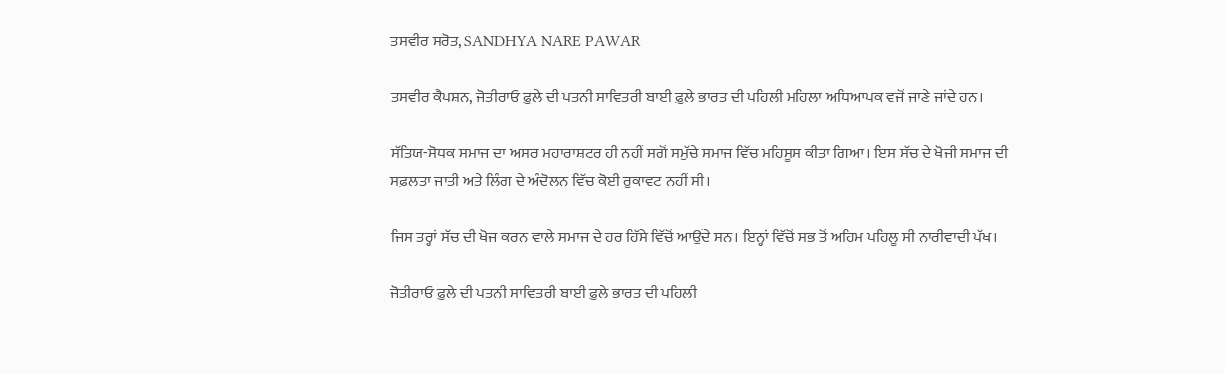ਤਸਵੀਰ ਸਰੋਤ, SANDHYA NARE PAWAR

ਤਸਵੀਰ ਕੈਪਸ਼ਨ, ਜੋਤੀਰਾਓ ਫ਼ੁਲੇ ਦੀ ਪਤਨੀ ਸਾਵਿਤਰੀ ਬਾਈ ਫ਼ੁਲੇ ਭਾਰਤ ਦੀ ਪਹਿਲੀ ਮਹਿਲਾ ਅਧਿਆਪਕ ਵਜੋਂ ਜਾਣੇ ਜਾਂਦੇ ਹਨ।

ਸੱਤਿਯ-ਸੋਧਕ ਸਮਾਜ ਦਾ ਅਸਰ ਮਹਾਰਾਸ਼ਟਰ ਹੀ ਨਹੀਂ ਸਗੋਂ ਸਮੁੱਚੇ ਸਮਾਜ ਵਿੱਚ ਮਹਿਸੂਸ ਕੀਤਾ ਗਿਆ। ਇਸ ਸੱਚ ਦੇ ਖੋਜੀ ਸਮਾਜ ਦੀ ਸਫ਼ਲਤਾ ਜਾਤੀ ਅਤੇ ਲਿੰਗ ਦੇ ਅੰਦੋਲਨ ਵਿੱਚ ਕੋਈ ਰੁਕਾਵਟ ਨਹੀਂ ਸੀ।

ਜਿਸ ਤਰ੍ਹਾਂ ਸੱਚ ਦੀ ਖੋਜ ਕਰਨ ਵਾਲੇ ਸਮਾਜ ਦੇ ਹਰ ਹਿੱਸੇ ਵਿੱਚੋਂ ਆਉਂਦੇ ਸਨ। ਇਨ੍ਹਾਂ ਵਿੱਚੋਂ ਸਭ ਤੋਂ ਅਹਿਮ ਪਹਿਲੂ ਸੀ ਨਾਰੀਵਾਦੀ ਪੱਖ।

ਜੋਤੀਰਾਓ ਫ਼ੁਲੇ ਦੀ ਪਤਨੀ ਸਾਵਿਤਰੀ ਬਾਈ ਫ਼ੁਲੇ ਭਾਰਤ ਦੀ ਪਹਿਲੀ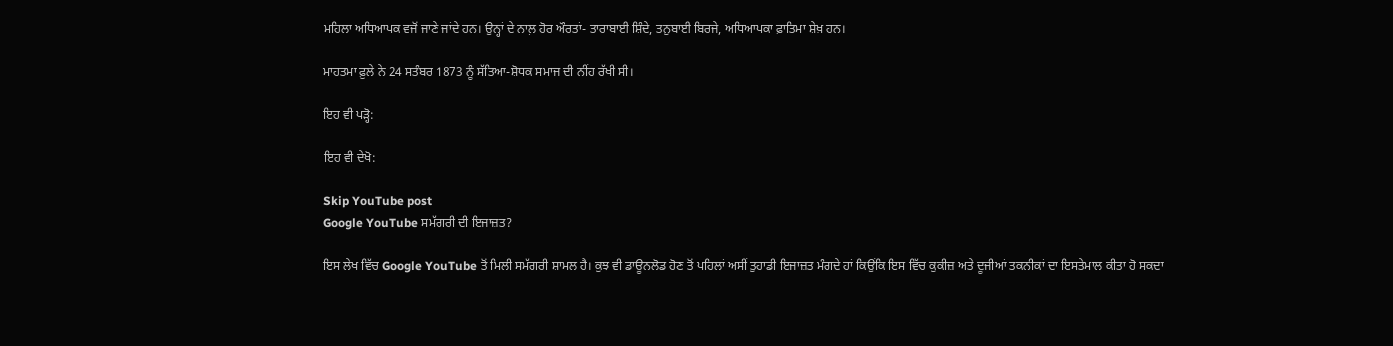ਮਹਿਲਾ ਅਧਿਆਪਕ ਵਜੋਂ ਜਾਣੇ ਜਾਂਦੇ ਹਨ। ਉਨ੍ਹਾਂ ਦੇ ਨਾਲ਼ ਹੋਰ ਔਰਤਾਂ- ਤਾਰਾਬਾਈ ਸ਼ਿੰਦੇ, ਤਨੁਬਾਈ ਬਿਰਜੇ, ਅਧਿਆਪਕਾ ਫ਼ਾਤਿਮਾ ਸ਼ੇਖ਼ ਹਨ।

ਮਾਹਤਮਾ ਫ਼ੁਲੇ ਨੇ 24 ਸਤੰਬਰ 1873 ਨੂੰ ਸੱਤਿਆ-ਸ਼ੋਧਕ ਸਮਾਜ ਦੀ ਨੀਂਹ ਰੱਖੀ ਸੀ।

ਇਹ ਵੀ ਪੜ੍ਹੋ:

ਇਹ ਵੀ ਦੇਖੋ:

Skip YouTube post
Google YouTube ਸਮੱਗਰੀ ਦੀ ਇਜਾਜ਼ਤ?

ਇਸ ਲੇਖ ਵਿੱਚ Google YouTube ਤੋਂ ਮਿਲੀ ਸਮੱਗਰੀ ਸ਼ਾਮਲ ਹੈ। ਕੁਝ ਵੀ ਡਾਊਨਲੋਡ ਹੋਣ ਤੋਂ ਪਹਿਲਾਂ ਅਸੀਂ ਤੁਹਾਡੀ ਇਜਾਜ਼ਤ ਮੰਗਦੇ ਹਾਂ ਕਿਉਂਕਿ ਇਸ ਵਿੱਚ ਕੁਕੀਜ਼ ਅਤੇ ਦੂਜੀਆਂ ਤਕਨੀਕਾਂ ਦਾ ਇਸਤੇਮਾਲ ਕੀਤਾ ਹੋ ਸਕਦਾ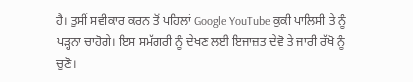ਹੈ। ਤੁਸੀਂ ਸਵੀਕਾਰ ਕਰਨ ਤੋਂ ਪਹਿਲਾਂ Google YouTube ਕੁਕੀ ਪਾਲਿਸੀ ਤੇ ਨੂੰ ਪੜ੍ਹਨਾ ਚਾਹੋਗੇ। ਇਸ ਸਮੱਗਰੀ ਨੂੰ ਦੇਖਣ ਲਈ ਇਜਾਜ਼ਤ ਦੇਵੋ ਤੇ ਜਾਰੀ ਰੱਖੋ ਨੂੰ ਚੁਣੋ।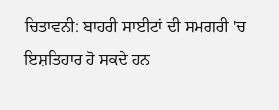ਚਿਤਾਵਨੀ: ਬਾਹਰੀ ਸਾਈਟਾਂ ਦੀ ਸਮਗਰੀ 'ਚ ਇਸ਼ਤਿਹਾਰ ਹੋ ਸਕਦੇ ਹਨ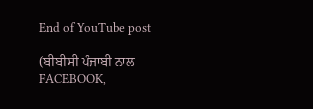End of YouTube post

(ਬੀਬੀਸੀ ਪੰਜਾਬੀ ਨਾਲ FACEBOOK,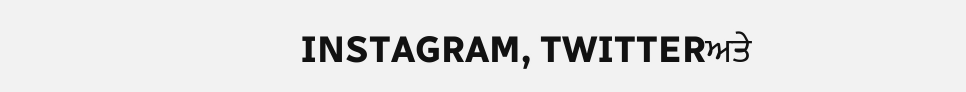INSTAGRAM, TWITTERਅਤੇ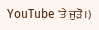YouTube 'ਤੇ ਜੁੜੋ।)